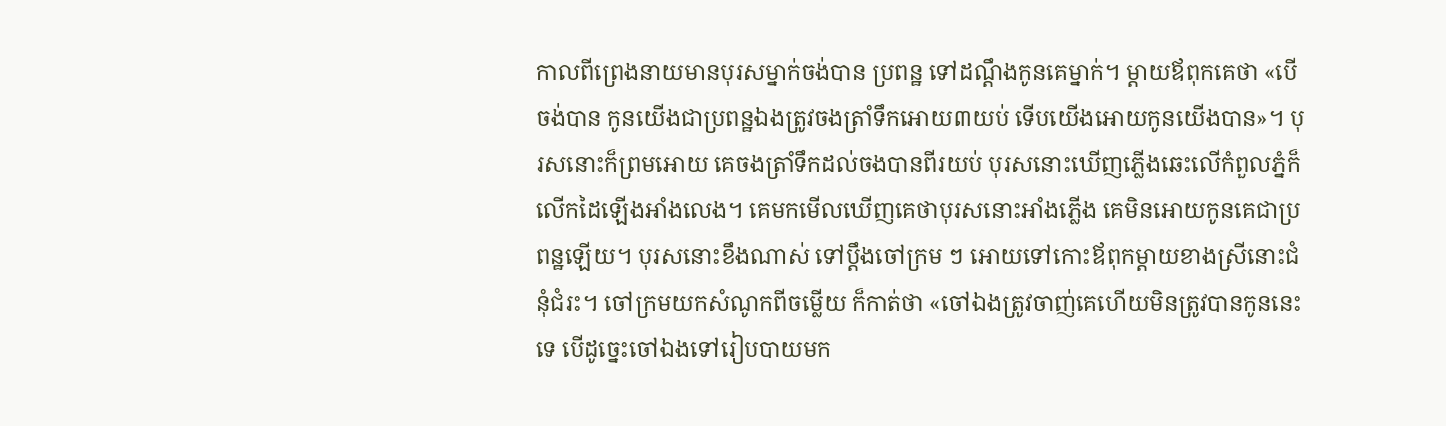កាលពីព្រេងនាយមានបុរសម្នាក់ចង់បាន ប្រពន្ឋ ទៅដណ្តឹងកូនគេម្នាក់។ ម្តាយឪពុកគេថា «បើចង់បាន កូនយើងជាប្រពន្ឋឯងត្រូវចងត្រាំទឹកអោយ៣យប់ ទើបយើងអោយកូនយើងបាន»។ បុរសនោះក៏ព្រមអោយ គេចងត្រាំទឹកដល់ចងបានពីរយប់ បុរសនោះឃើញភ្លើងឆេះលើកំពួលភ្នំក៏លើកដៃឡើងអាំងលេង។ គេមកមើលឃើញគេថាបុរសនោះអាំងភ្លើង គេមិនអោយកូនគេជាប្រពន្ឋឡើយ។ បុរសនោះខឹងណាស់ ទៅប្តឹងចៅក្រម ៗ អោយទៅកោះឪពុកម្តាយខាងស្រីនោះជំនុំជំរះ។ ចៅក្រមយកសំណូកពីចម្លើយ ក៏កាត់ថា «ចៅឯងត្រូវចាញ់គេហើយមិនត្រូវបានកូននេះទេ បើដូច្នេះចៅឯងទៅរៀបបាយមក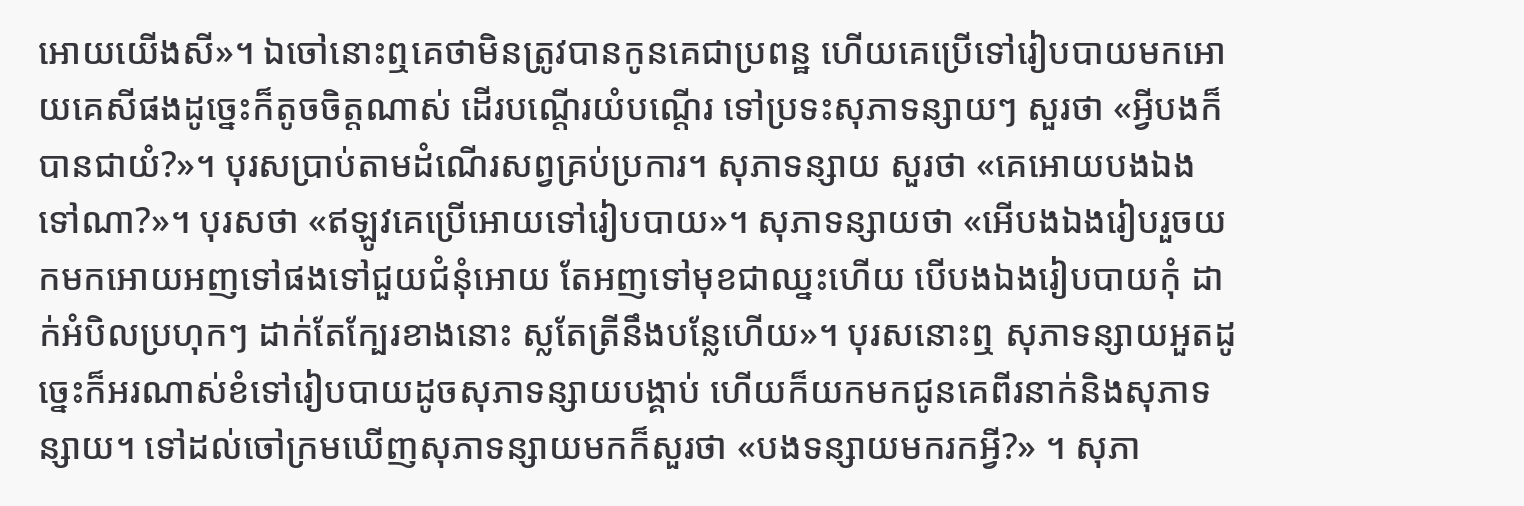អោយយើងសី»។ ឯចៅនោះឮគេថាមិនត្រូវបានកូនគេជាប្រពន្ឋ ហើយគេប្រើទៅរៀបបាយមកអោយគេសីផងដូច្នេះក៏តូចចិត្តណាស់ ដើរបណ្តើរយំបណ្តើរ ទៅប្រទះសុភាទន្សាយៗ សួរថា «អ្វីបងក៏បានជាយំ?»។ បុរសប្រាប់តាមដំណើរសព្វគ្រប់ប្រការ។ សុភាទន្សាយ សួរថា «គេអោយបងឯងទៅណា?»។ បុរសថា «ឥឡូវគេប្រើអោយទៅរៀបបាយ»។ សុភាទន្សាយថា «អើបងឯងរៀបរួចយកមកអោយអញទៅផងទៅជួយជំនុំអោយ តែអញទៅមុខជាឈ្នះហើយ បើបងឯងរៀបបាយកុំ ដាក់អំបិលប្រហុកៗ ដាក់តែក្បែរខាងនោះ ស្លតែត្រីនឹងបន្លែហើយ»។ បុរសនោះឮ សុភាទន្សាយអួតដូច្នេះក៏អរណាស់ខំទៅរៀបបាយដូចសុភាទន្សាយបង្គាប់ ហើយក៏យកមកជូនគេពីរនាក់និងសុភាទន្សាយ។ ទៅដល់ចៅក្រមឃើញសុភាទន្សាយមកក៏សួរថា «បងទន្សាយមករកអ្វី?» ។ សុភា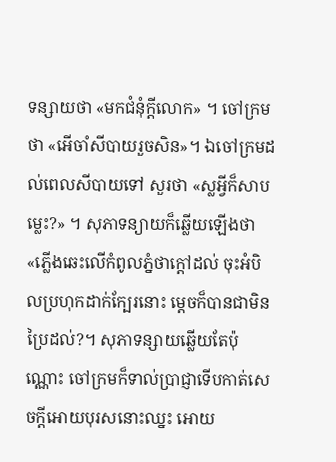ទន្សាយថា «មកជំនុំក្តីលោក» ។ ចៅក្រមថា «អើចាំសីបាយរួចសិន»។ ឯចៅក្រមដល់ពេលសីបាយទៅ សួរថា «ស្លអ្វីក៏សាបម្លេះ?» ។ សុភាទន្យាយក៏ឆ្លើយឡើងថា «ភ្លើងឆេះលើកំពូលភ្នំថាក្តៅដល់ ចុះអំបិលប្រហុកដាក់ក្បែរនោះ ម្តេចក៏បានជាមិនប្រៃដល់?។ សុភាទន្សាយឆ្លើយតែប៉ុណ្ណោះ ចៅក្រមក៏ទាល់ប្រាជ្ញាទើបកាត់សេចក្តីអោយបុរសនោះឈ្នះ អោយ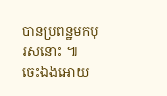បានប្រពន្ឋមកបុរសនោះ ៕
ចេះឯងអោយ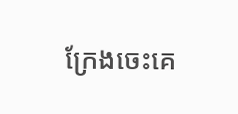ក្រែងចេះគេ